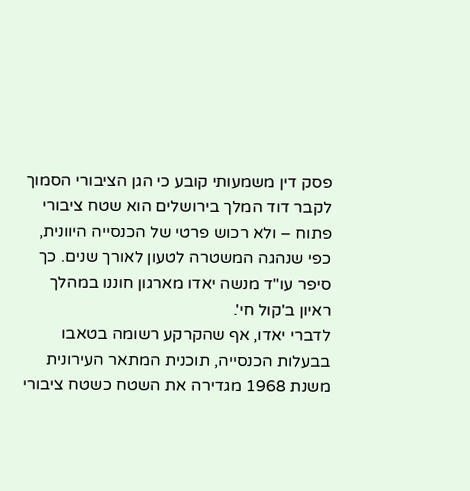פסק דין משמעותי קובע כי הגן הציבורי הסמוך לקבר דוד המלך בירושלים הוא שטח ציבורי פתוח – ולא רכוש פרטי של הכנסייה היוונית, כפי שנהגה המשטרה לטעון לאורך שנים. כך סיפר עו"ד מנשה יאדו מארגון חוננו במהלך ראיון ב'קול חי'.
לדברי יאדו, אף שהקרקע רשומה בטאבו בבעלות הכנסייה, תוכנית המתאר העירונית משנת 1968 מגדירה את השטח כשטח ציבורי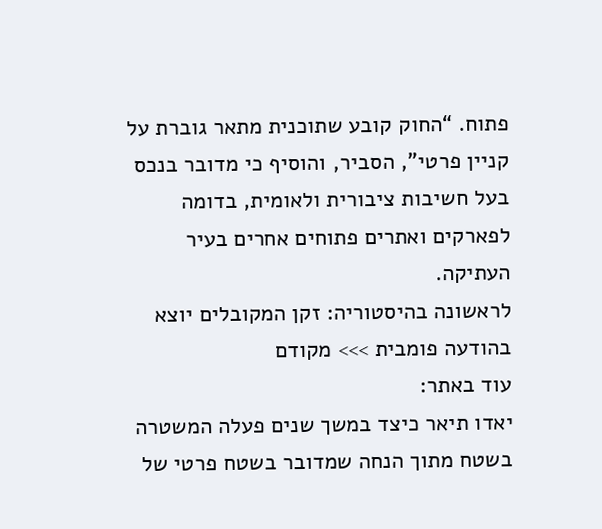פתוח. “החוק קובע שתוכנית מתאר גוברת על קניין פרטי”, הסביר, והוסיף כי מדובר בנכס בעל חשיבות ציבורית ולאומית, בדומה לפארקים ואתרים פתוחים אחרים בעיר העתיקה.
לראשונה בהיסטוריה: זקן המקובלים יוצא בהודעה פומבית >>> מקודם
עוד באתר:
יאדו תיאר כיצד במשך שנים פעלה המשטרה בשטח מתוך הנחה שמדובר בשטח פרטי של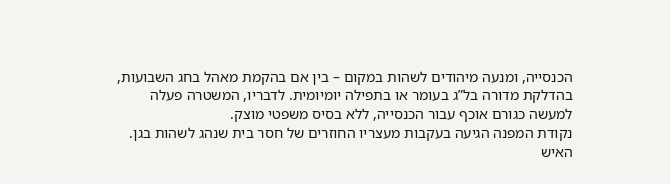הכנסייה, ומנעה מיהודים לשהות במקום – בין אם בהקמת מאהל בחג השבועות, בהדלקת מדורה בל”ג בעומר או בתפילה יומיומית. לדבריו, המשטרה פעלה למעשה כגורם אוכף עבור הכנסייה, ללא בסיס משפטי מוצק.
נקודת המפנה הגיעה בעקבות מעצריו החוזרים של חסר בית שנהג לשהות בגן. האיש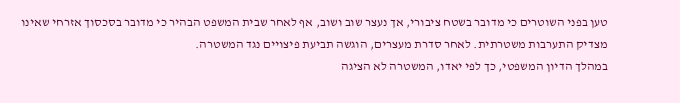טען בפני השוטרים כי מדובר בשטח ציבורי, אך נעצר שוב ושוב, אף לאחר שבית המשפט הבהיר כי מדובר בסכסוך אזרחי שאינו מצדיק התערבות משטרתית. לאחר סדרת מעצרים, הוגשה תביעת פיצויים נגד המשטרה.
במהלך הדיון המשפטי, כך לפי יאדו, המשטרה לא הציגה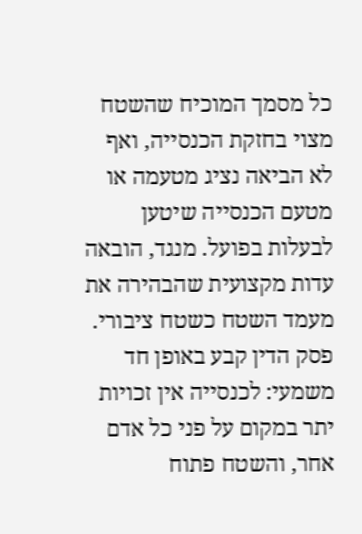כל מסמך המוכיח שהשטח מצוי בחזקת הכנסייה, ואף לא הביאה נציג מטעמה או מטעם הכנסייה שיטען לבעלות בפועל. מנגד, הובאה עדות מקצועית שהבהירה את מעמד השטח כשטח ציבורי. פסק הדין קבע באופן חד משמעי: לכנסייה אין זכויות יתר במקום על פני כל אדם אחר, והשטח פתוח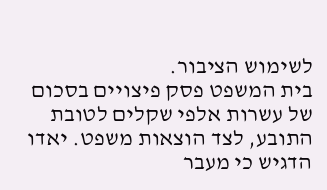לשימוש הציבור.
בית המשפט פסק פיצויים בסכום של עשרות אלפי שקלים לטובת התובע, לצד הוצאות משפט. יאדו הדגיש כי מעבר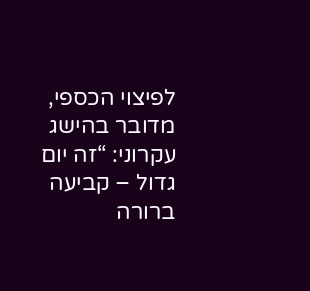לפיצוי הכספי, מדובר בהישג עקרוני: “זה יום גדול – קביעה ברורה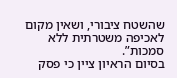שהשטח ציבורי, ושאין מקום לאכיפה משטרתית ללא סמכות”.
בסיום הראיון ציין כי פסק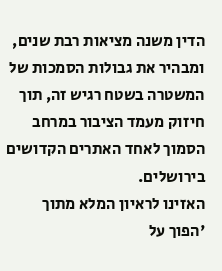הדין משנה מציאות רבת שנים, ומבהיר את גבולות הסמכות של המשטרה בשטח רגיש זה, תוך חיזוק מעמד הציבור במרחב הסמוך לאחד האתרים הקדושים בירושלים.
האזינו לראיון המלא מתוך 'הפוך על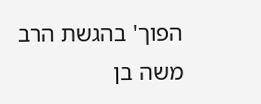הפוך' בהגשת הרב משה בן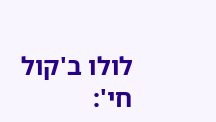לולו ב'קול חי':